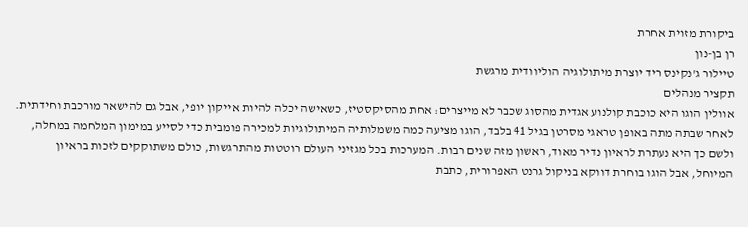ביקורת מזוית אחרת
רן בן-נון
טיילור ג'נקינס ריד יוצרת מיתולוגיה הוליוודית מרגשת
תקציר מנהלים
אוולין הוגו היא כוכבת קולנוע אגדית מהסוג שכבר לא מייצרים: אחת מהסיקסטיז, כשאישה יכלה להיות אייקון יופי, אבל גם להישאר מורכבת וחידתית. לאחר שבתה מתה באופן טראגי מסרטן בגיל 41 בלבד, הוגו מציעה כמה משמלותיה המיתולוגיות למכירה פומבית כדי לסייע במימון המלחמה במחלה, ולשם כך היא נעתרת לראיון נדיר מאוד, ראשון מזה שנים רבות. המערכות בכל מגזיני העולם רוטטות מהתרגשות, כולם משתוקקים לזכות בראיון המיוחל, אבל הוגו בוחרת דווקא בניקול גרנט האפרורית, כתבת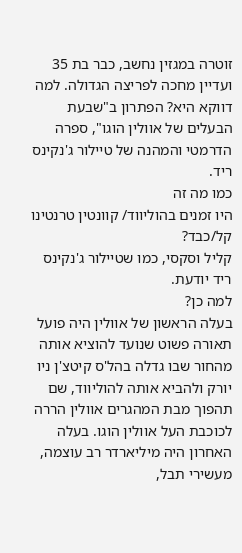זוטרה במגזין נחשב, כבר בת 35 ועדיין מחכה לפריצה הגדולה. למה דווקא היא? הפתרון ב"שבעת הבעלים של אוולין הוגו", ספרה הדרמטי והמהנה של טיילור ג'נקינס ריד.
כמו מה זה
היו זמנים בהוליווד/ קוונטין טרנטינו
קל/כבד?
קליל וסקסי, כמו שטיילור ג'נקינס ריד יודעת.
למה כן?
בעלה הראשון של אוולין היה פועל תאורה פשוט שנועד להוציא אותה מהחור שבו גדלה בהל'ס קיטצ'ן ניו יורק ולהביא אותה להוליווד, שם תהפוך מבת המהגרים אוולין הררה לכוכבת העל אוולין הוגו. בעלה האחרון היה מיליארדר רב עוצמה, מעשירי תבל,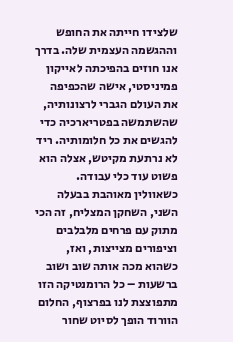שלצידו חייתה את החופש וההגשמה העצמית שלה. בדרך אנו חוזים בהפיכתה לאייקון פמיניסטי, אישה שהכפיפה את העולם הגברי לרצונותיה, שהשתמשה בפטריארכיה כדי להגשים את כל חלומותיה. ריד לא נרתעת מקיטש, אצלה הוא פשוט עוד כלי עבודה. כשאוולין מאוהבת בבעלה השני, השחקן המצליח, זה הכי מתוק עם פרחים מלבלבים וציפורים מצייצות, ואז, כשהוא מכה אותה שוב ושוב ברשעות – כל הרומנטיקה הזו מתפוצצת לנו בפרצוף, החלום הוורוד הופך לסיוט שחור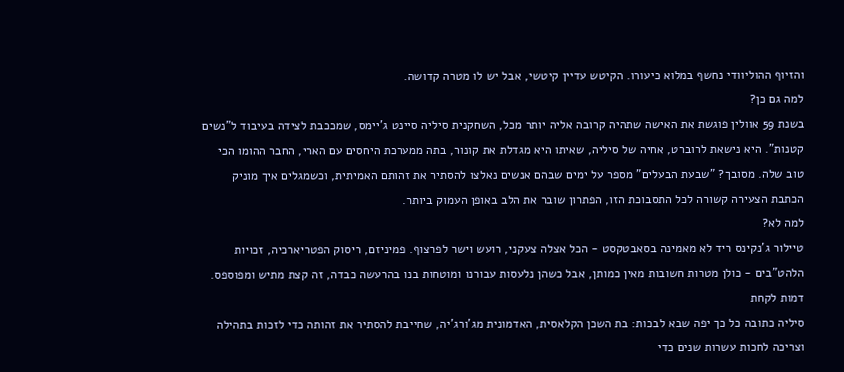והזיוף ההוליוודי נחשף במלוא כיעורו. הקיטש עדיין קיטשי, אבל יש לו מטרה קדושה.
למה גם כן?
בשנת 59 אוולין פוגשת את האישה שתהיה קרובה אליה יותר מכל, השחקנית סיליה סיינט ג'יימס, שמככבת לצידה בעיבוד ל"נשים קטנות". היא נישאת לרוברט, אחיה של סיליה, שאיתו היא מגדלת את קונור, בתה ממערכת היחסים עם הארי, החבר ההומו הכי טוב שלה. מסובך? "שבעת הבעלים" מספר על ימים שבהם אנשים נאלצו להסתיר את זהותם האמיתית, וכשמגלים איך מוניק הכתבת הצעירה קשורה לכל התסבוכת הזו, הפתרון שובר את הלב באופן העמוק ביותר.
למה לא?
טיילור ג'נקינס ריד לא מאמינה בסאבטקסט - הכל אצלה צעקני, רועש וישר לפרצוף. פמיניזם, ריסוק הפטריארכיה, זכויות הלהט"בים - כולן מטרות חשובות מאין כמותן, אבל כשהן נלעסות עבורנו ומוטחות בנו בהרעשה כבדה, זה קצת מתיש ומפוספס.
דמות לקחת
סיליה כתובה כל כך יפה שבא לבכות: בת השכן הקלאסית, האדמונית מג'ורג'יה, שחייבת להסתיר את זהותה כדי לזכות בתהילה וצריכה לחכות עשרות שנים כדי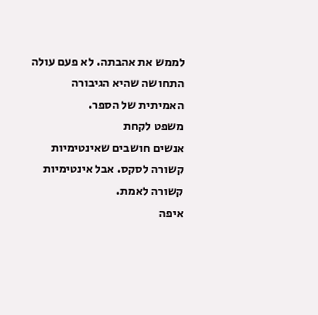לממש את אהבתה. לא פעם עולה התחושה שהיא הגיבורה האמיתית של הספר.
משפט לקחת
אנשים חושבים שאינטימיות קשורה לסקס. אבל אינטימיות קשורה לאמת.
איפה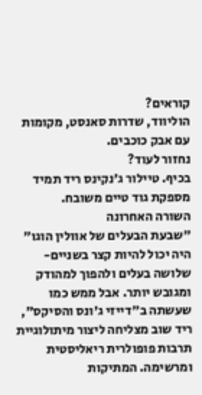קוראים?
הוליווד, שדרות סאנסט, מקומות עם אבק כוכבים.
נחזור לעוד?
בכיף. טיילור ג'נקינס ריד תמיד מספקת גוד טיים משובח.
השורה האחרונה
"שבעת הבעלים של אוולין הוגו" היה יכול להיות קצר בשניים-שלושה בעלים ולהפוך למהודק ומגובש יותר. אבל ממש כמו שעשתה ב"דייזי ג'ונס והסיקס", ריד שוב מצליחה ליצור מיתולוגיית תרבות פופולרית ריאליסטית ומרשימה. המתיקות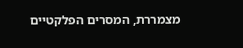מצמררת, המסרים הפלקטיים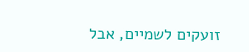זועקים לשמיים, אבל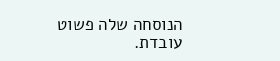הנוסחה שלה פשוט עובדת.